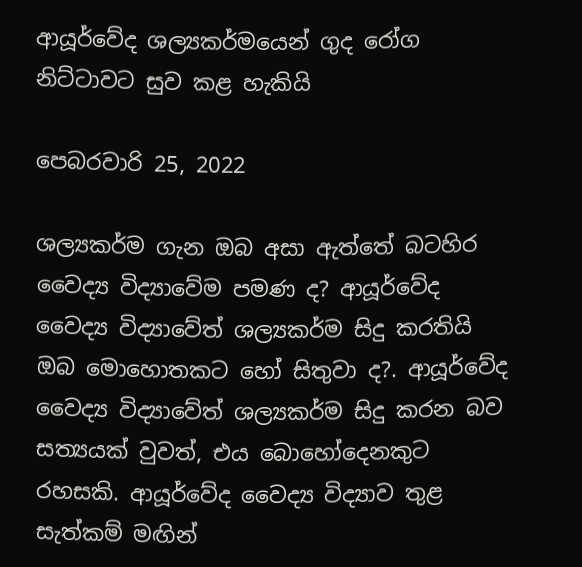ආයූර්වේද ශල්‍යකර්මයෙන් ගුද රෝග නිට්ටාවට සුව කළ හැකියි

පෙබරවාරි 25, 2022

ශල්‍යකර්ම ගැන ඔබ අසා ඇත්තේ බටහිර වෛද්‍ය විද්‍යාවේම පමණ ද? ආයූර්වේද වෛද්‍ය විද්‍යාවේත් ශල්‍යකර්ම සිදු කරතියි ඔබ මොහොතකට හෝ සිතුවා ද?. ආයූර්වේද වෛද්‍ය විද්‍යාවේත් ශල්‍යකර්ම සිදු කරන බව සත්‍යයක් වුවත්, එය බොහෝදෙනකුට රහසකි. ආයූර්වේද වෛද්‍ය විද්‍යාව තුළ සැත්කම් මඟින්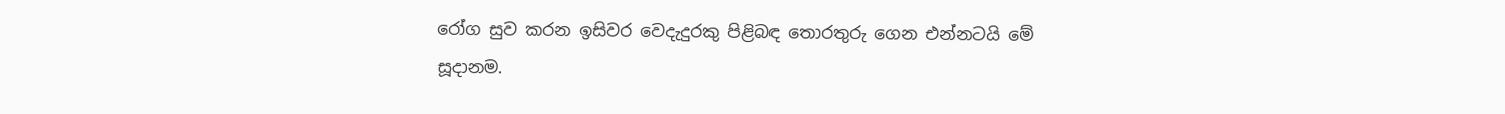රෝග සුව කරන ඉසිවර වෙදැදුරකු පිළිබඳ තොරතුරු ගෙන එන්නටයි මේ සූදානම.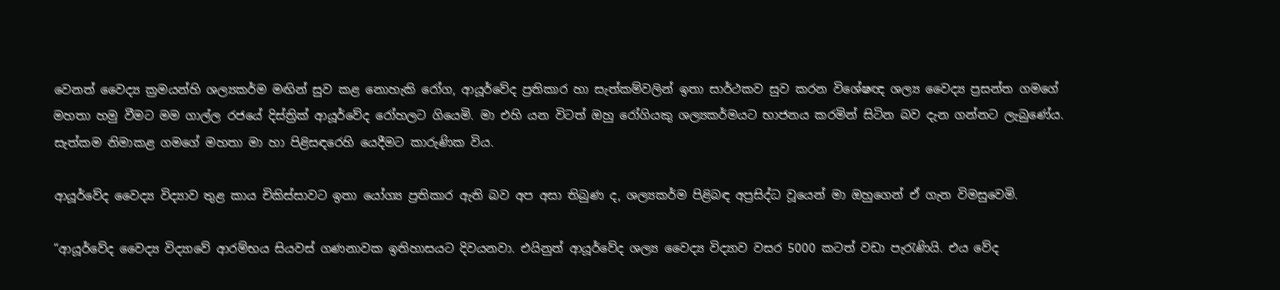වෙනත් වෛද්‍ය ක්‍රමයන්හි ශල්‍යකර්ම මඟින් සුව කළ නොහැකි රෝග, ආයූර්වේද ප්‍රතිකාර හා සැත්කම්වලින් ඉතා සාර්ථකව සුව කරන විශේෂඥ ශල්‍ය වෛද්‍ය ප්‍රසන්ත ගමගේ මහතා හමු වීමට මම ගාල්ල රජයේ දිස්ත්‍රික් ආයූර්වේද රෝහලට ගියෙමි. මා එහි යන විටත් ඔහු රෝගියකු ශල්‍යකර්මයට භාජනය කරමින් සිටින බව දැන ගන්නට ලැබුණේය. සැත්කම නිමාකළ ගමගේ මහතා මා හා පිළිසඳරෙහි යෙදීමට කාරුණික විය.

ආයූර්වේද වෛද්‍ය විද්‍යාව තුළ කාය චිකිස්සාවට ඉතා යෝග්‍ය ප්‍රතිකාර ඇති බව අප අසා තිබුණ ද, ශල්‍යකර්ම පිළිබඳ අප්‍රසිද්ධ වූයෙන් මා ඔහුගෙන් ඒ ගැන විමසුවෙමි.

“ආයූර්වේද වෛද්‍ය විද්‍යාවේ ආරම්භය සියවස් ගණනාවක ඉතිහාසයට දිවයනවා. එයිනුත් ආයූර්වේද ශල්‍ය වෛද්‍ය විද්‍යාව වසර 5000 කටත් වඩා පැරැණියි. එය වේද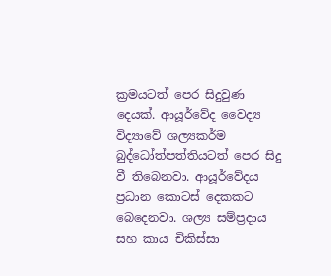ක්‍රමයටත් පෙර සිදුවුණ දෙයක්. ආයූර්වේද වෛද්‍ය විද්‍යාවේ ශල්‍යකර්ම බුද්ධෝත්පත්තියටත් පෙර සිදු වී තිබෙනවා. ආයූර්වේදය ප්‍රධාන කොටස් දෙකකට බෙදෙනවා. ශල්‍ය සම්ප්‍රදාය සහ කාය චිකිස්සා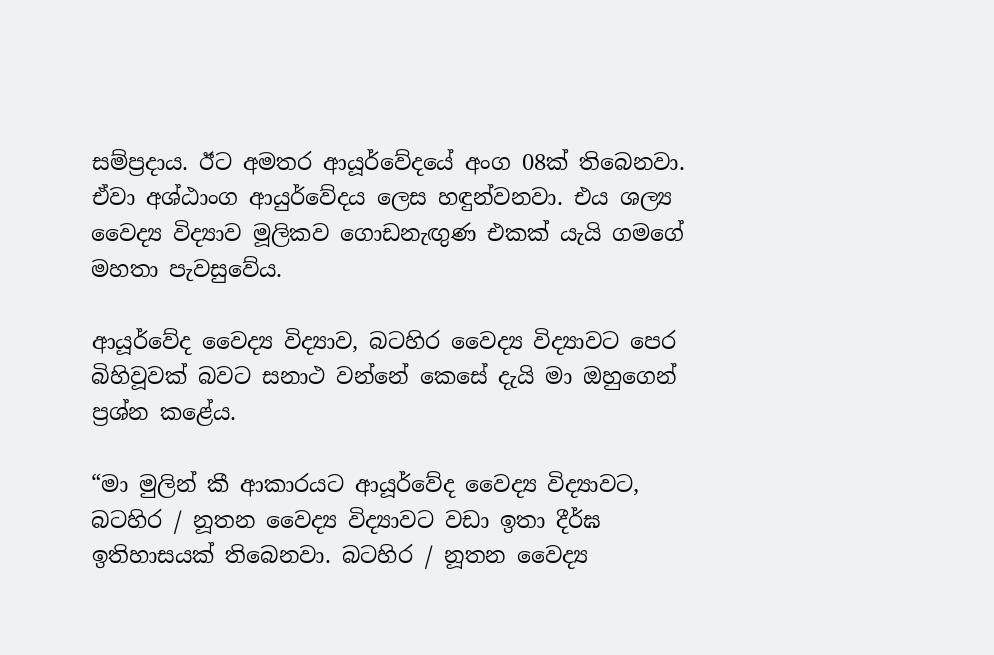සම්ප්‍රදාය. ඊට අමතර ආයූර්වේදයේ අංග 08ක් තිබෙනවා. ඒවා අශ්ඨාංග ආයුර්වේදය ලෙස හඳුන්වනවා. එය ශල්‍ය වෛද්‍ය විද්‍යාව මූලිකව ගොඩනැඟුණ එකක් යැයි ගමගේ මහතා පැවසුවේය.

ආයූර්වේද වෛද්‍ය විද්‍යාව, බටහිර වෛද්‍ය විද්‍යාවට පෙර බිහිවූවක් බවට සනාථ වන්නේ කෙසේ දැයි මා ඔහුගෙන් ප්‍රශ්න කළේය.

“මා මුලින් කී ආකාරයට ආයූර්වේද වෛද්‍ය විද්‍යාවට, බටහිර / නූතන වෛද්‍ය විද්‍යාවට වඩා ඉතා දීර්ඝ ඉතිහාසයක් තිබෙනවා. බටහිර / නූතන වෛද්‍ය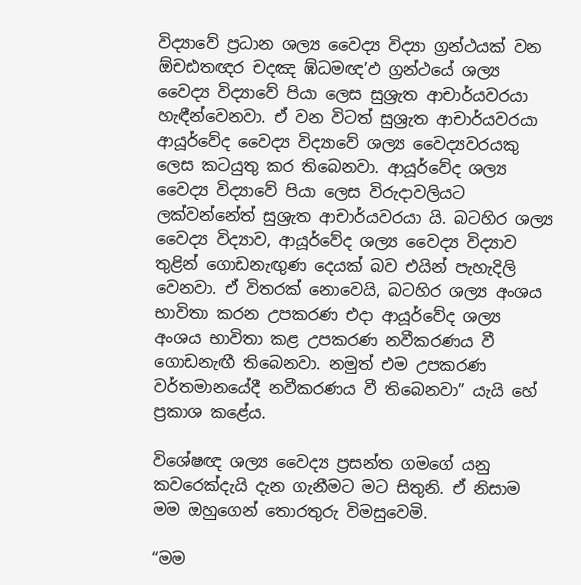විද්‍යාවේ ප්‍රධාන ශල්‍ය වෛද්‍ය විද්‍යා ග්‍රන්ථයක් වන ඕචඪතඥර චදඤ ඹ්ධමඥ’ඵ ග්‍රන්ථයේ ශල්‍ය වෛද්‍ය විද්‍යාවේ පියා ලෙස සුශ්‍රැත ආචාර්යවරයා හැඳීන්වෙනවා. ඒ වන විටත් සුශ්‍රැත ආචාර්යවරයා ආයූර්වේද වෛද්‍ය විද්‍යාවේ ශල්‍ය වෛද්‍යවරයකු ලෙස කටයුතු කර තිබෙනවා. ආයූර්වේද ශල්‍ය වෛද්‍ය විද්‍යාවේ පියා ලෙස විරුදාවලියට ලක්වන්නේත් සුශ්‍රැත ආචාර්යවරයා යි. බටහිර ශල්‍ය වෛද්‍ය විද්‍යාව, ආයූර්වේද ශල්‍ය වෛද්‍ය විද්‍යාව තුළින් ගොඩනැඟුණ දෙයක් බව එයින් පැහැදිලි වෙනවා. ඒ විතරක් නොවෙයි, බටහිර ශල්‍ය අංශය භාවිතා කරන උපකරණ එදා ආයූර්වේද ශල්‍ය අංශය භාවිතා කළ උපකරණ නවීකරණය වී ගොඩනැඟී තිබෙනවා. නමුත් එම උපකරණ වර්තමානයේදී නවීකරණය වී තිබෙනවා” යැයි හේ ප්‍රකාශ කළේය.

විශේෂඥ ශල්‍ය වෛද්‍ය ප්‍රසන්ත ගමගේ යනු කවරෙක්දැයි දැන ගැනීමට මට සිතුනි. ඒ නිසාම මම ඔහුගෙන් තොරතුරු විමසුවෙමි.

“මම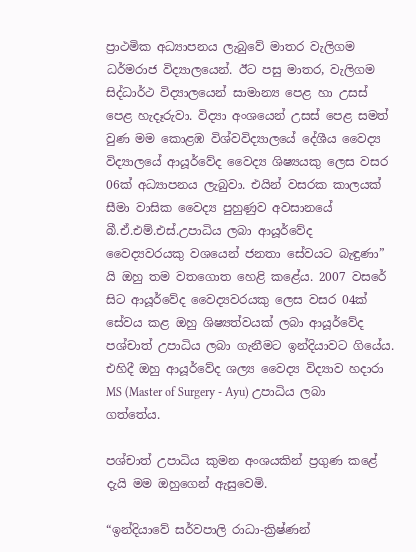ප්‍රාථමික අධ්‍යාපනය ලැබුවේ මාතර වැලිගම ධර්මරාජ විද්‍යාලයෙන්. ඊට පසු මාතර, වැලිගම සිද්ධාර්ථ විද්‍යාලයෙන් සාමාන්‍ය පෙළ හා උසස් පෙළ හැදෑරුවා. විද්‍යා අංශයෙන් උසස් පෙළ සමත් වුණ මම කොළඹ විශ්වවිද්‍යාලයේ දේශීය වෛද්‍ය විද්‍යාලයේ ආයූර්වේද වෛද්‍ය ශිෂ්‍යයකු ලෙස වසර 06ක් අධ්‍යාපනය ලැබුවා. එයින් වසරක කාලයක් සීමා වාසික වෛද්‍ය පුහුණුව අවසානයේ බී.ඒ.එම්.එස්.උපාධිය ලබා ආයූර්වේද වෛද්‍යවරයකු වශයෙන් ජනතා සේවයට බැඳුණා” යි ඔහු තම වතගොත හෙළි කළේය. 2007 වසරේ සිට ආයූර්වේද වෛද්‍යවරයකු ලෙස වසර 04ක් සේවය කළ ඔහු ශිෂ්‍යත්වයක් ලබා ආයූර්වේද පශ්චාත් උපාධිය ලබා ගැනීමට ඉන්දියාවට ගියේය. එහිදී ඔහු ආයූර්වේද ශල්‍ය වෛද්‍ය විද්‍යාව හදාරා MS (Master of Surgery - Ayu) උපාධිය ලබා ගත්තේය.

පශ්චාත් උපාධිය කුමන අංශයකින් ප්‍රගුණ කළේ දැයි මම ඔහුගෙන් ඇසුවෙමි.

“ඉන්දියාවේ සර්වපාලි රාධා-ක්‍රිෂ්ණන්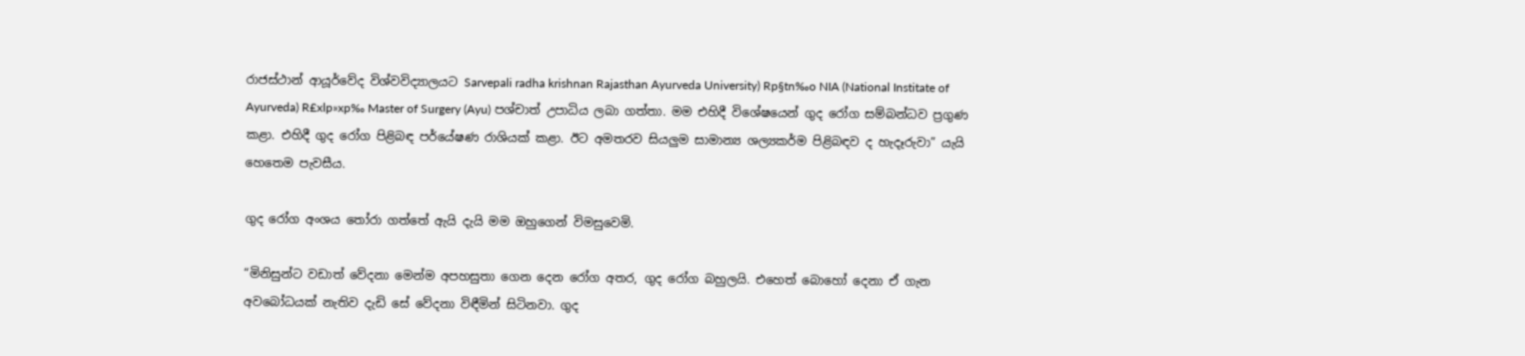රාජස්ථාන් ආයූර්වේද විශ්වවිද්‍යාලයට Sarvepali radha krishnan Rajasthan Ayurveda University) Rp§tn‰o NIA (National Institate of Ayurveda) R£xlp»xp‰ Master of Surgery (Ayu) පශ්චාත් උපාධිය ලබා ගත්තා. මම එහිදී විශේෂයෙන් ගුද රෝග සම්බන්ධව ප්‍රගුණ කළා. එහිදී ගුද රෝග පිළිබඳ පර්යේෂණ රාශියක් කළා. ඊට අමතරව සියලුම සාමාන්‍ය ශල්‍යකර්ම පිළිබඳව ද හැදෑරුවා” යැයි හෙතෙම පැවසීය.

ගුද රෝග අංශය තෝරා ගත්තේ ඇයි දැයි මම ඔහුගෙන් විමසුවෙමි.

“මිනිසුන්ට වඩාත් වේදනා මෙන්ම අපහසුතා ගෙන දෙන රෝග අතර, ගුද රෝග බහුලයි. එහෙත් බොහෝ දෙනා ඒ ගැන අවබෝධයක් නැතිව දැඩි සේ වේදනා විඳීමින් සිටිනවා. ගුද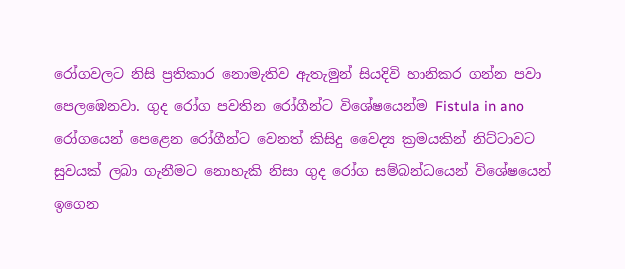රෝගවලට නිසි ප්‍රතිකාර නොමැතිව ඇතැමුන් සියදිවි හානිකර ගන්න පවා පෙලඹෙනවා. ගුද රෝග පවතින රෝගීන්ට විශේෂයෙන්ම Fistula in ano රෝගයෙන් පෙළෙන රෝගීන්ට වෙනත් කිසිදු වෛද්‍ය ක්‍රමයකින් නිට්ටාවට සුවයක් ලබා ගැනීමට නොහැකි නිසා ගුද රෝග සම්බන්ධයෙන් විශේෂයෙන් ඉගෙන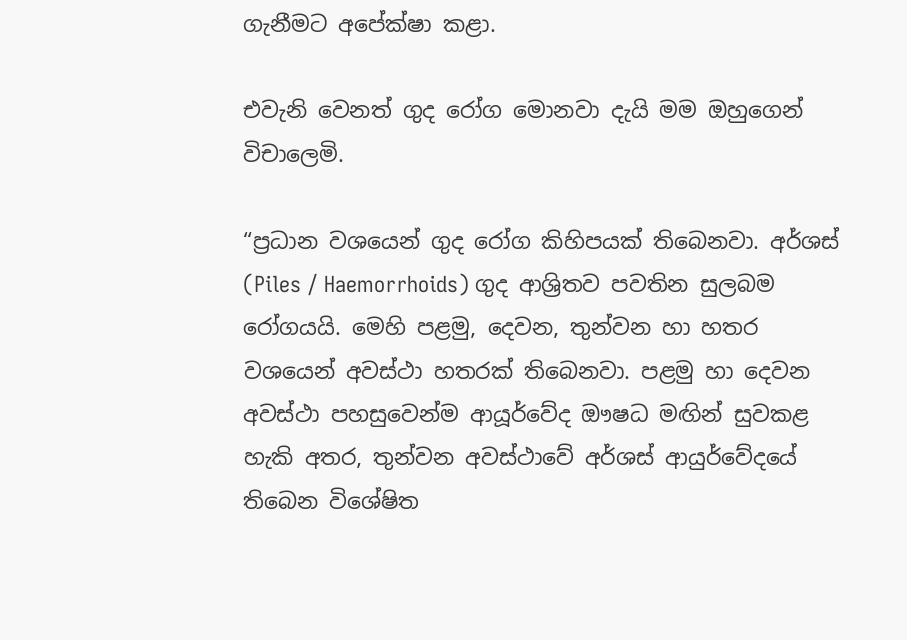ගැනීමට අපේක්ෂා කළා.

එවැනි වෙනත් ගුද රෝග මොනවා දැයි මම ඔහුගෙන් විචාලෙමි.

“ප්‍රධාන වශයෙන් ගුද රෝග කිහිපයක් තිබෙනවා. අර්ශස් (Piles / Haemorrhoids) ගුද ආශ්‍රිතව පවතින සුලබම රෝගයයි. මෙහි පළමු, දෙවන, තුන්වන හා හතර වශයෙන් අවස්ථා හතරක් තිබෙනවා. පළමු හා දෙවන අවස්ථා පහසුවෙන්ම ආයූර්වේද ඖෂධ මඟින් සුවකළ හැකි අතර, තුන්වන අවස්ථාවේ අර්ශස් ආයුර්වේදයේ තිබෙන විශේෂිත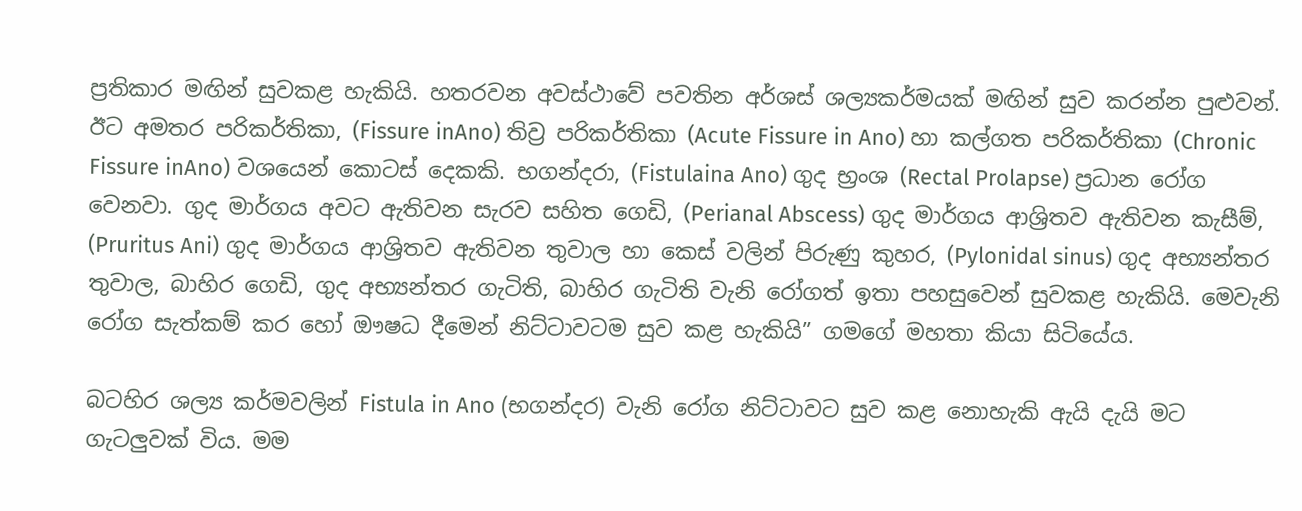ප්‍රතිකාර මඟින් සුවකළ හැකියි. හතරවන අවස්ථාවේ පවතින අර්ශස් ශල්‍යකර්මයක් මඟින් සුව කරන්න පුළුවන්. ඊට අමතර පරිකර්තිකා, (Fissure inAno) තිව්‍ර පරිකර්තිකා (Acute Fissure in Ano) හා කල්ගත පරිකර්තිකා (Chronic Fissure inAno) වශයෙන් කොටස් දෙකකි. භගන්දරා, (Fistulaina Ano) ගුද භ්‍රංශ (Rectal Prolapse) ප්‍රධාන රෝග වෙනවා. ගුද මාර්ගය අවට ඇතිවන සැරව සහිත ගෙඩි, (Perianal Abscess) ගුද මාර්ගය ආශ්‍රිතව ඇතිවන කැසීම්, (Pruritus Ani) ගුද මාර්ගය ආශ්‍රිතව ඇතිවන තුවාල හා කෙස් වලින් පිරුණු කුහර, (Pylonidal sinus) ගුද අභ්‍යන්තර තුවාල, බාහිර ගෙඩි, ගුද අභ්‍යන්තර ගැටිති, බාහිර ගැටිති වැනි රෝගත් ඉතා පහසුවෙන් සුවකළ හැකියි. මෙවැනි රෝග සැත්කම් කර හෝ ඖෂධ දීමෙන් නිට්ටාවටම සුව කළ හැකියි” ගමගේ මහතා කියා සිටියේය.

බටහිර ශල්‍ය කර්මවලින් Fistula in Ano (භගන්දර) වැනි රෝග නිට්ටාවට සුව කළ නොහැකි ඇයි දැයි මට ගැටලුවක් විය. මම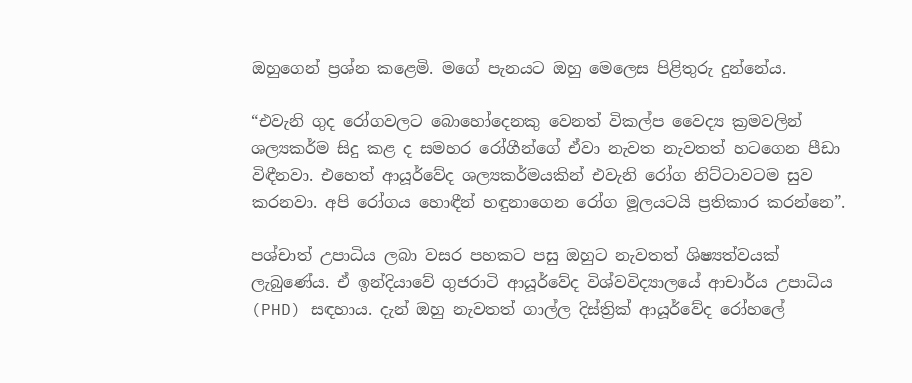ඔහුගෙන් ප්‍රශ්න කළෙමි. මගේ පැනයට ඔහු මෙලෙස පිළිතුරු දුන්නේය.

“එවැනි ගුද රෝගවලට බොහෝදෙනකු වෙනත් විකල්ප වෛද්‍ය ක්‍රමවලින් ශල්‍යකර්ම සිදු කළ ද සමහර රෝගීන්ගේ ඒවා නැවත නැවතත් හටගෙන පීඩා විඳීනවා. එහෙත් ආයූර්වේද ශල්‍යකර්මයකින් එවැනි රෝග නිට්ටාවටම සුව කරනවා. අපි රෝගය හොඳීන් හඳුනාගෙන රෝග මූලයටයි ප්‍රතිකාර කරන්නෙ”.

පශ්චාත් උපාධිය ලබා වසර පහකට පසු ඔහුට නැවතත් ශිෂ්‍යත්වයක් ලැබුණේය. ඒ ඉන්දියාවේ ගුජරාටි ආයූර්වේද විශ්වවිද්‍යාලයේ ආචාර්ය උපාධිය (PHD) සඳහාය. දැන් ඔහු නැවතත් ගාල්ල දිස්ත්‍රික් ආයූර්වේද රෝහලේ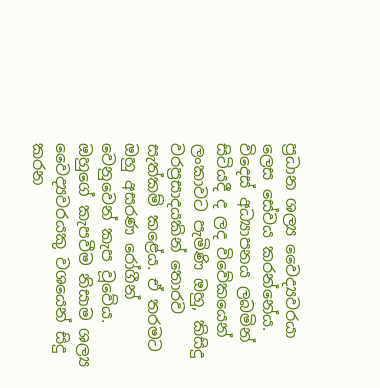ප්‍රධාන ශල්‍ය වෛද්‍යවරයා ලෙස සේවය කරන්නේය. විදෙස් අධ්‍යාපනය ලබමින් සිටියදී ද ලද විවේකයෙන් ලංකාවට පැමිණි ඔහු, කිසිදු වරප්‍රසාදයකින් තොරව සැත්කම් කළේය. ඒ තරමට ඔහු අසරණ රෝගීන් වෙනුවෙන් කැප වූවේය. ඔහුගේ කැපවීම නිසාම ශල්‍ය වෛද්‍යවරයකු වශයෙන් සිදු කරන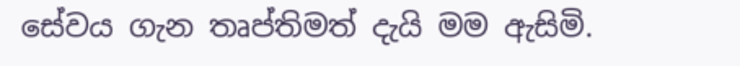සේවය ගැන තෘප්තිමත් දැයි මම ඇසිමි.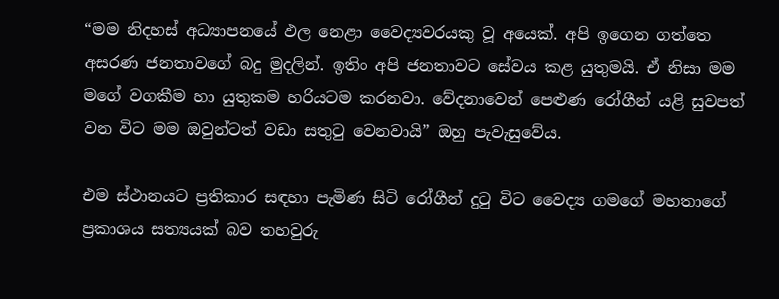“මම නිදහස් අධ්‍යාපනයේ ඵල නෙළා වෛද්‍යවරයකු වූ අයෙක්. අපි ඉගෙන ගත්තෙ අසරණ ජනතාවගේ බදු මුදලින්. ඉතිං අපි ජනතාවට සේවය කළ යුතුමයි. ඒ නිසා මම මගේ වගකීම හා යුතුකම හරියටම කරනවා. වේදනාවෙන් පෙළුණ රෝගීන් යළි සුවපත් වන විට මම ඔවුන්ටත් වඩා සතුටු වෙනවායි” ඔහු පැවැසුවේය.

එම ස්ථානයට ප්‍රතිකාර සඳහා පැමිණ සිටි රෝගීන් දුටු විට වෛද්‍ය ගමගේ මහතාගේ ප්‍රකාශය සත්‍යයක් බව තහවුරු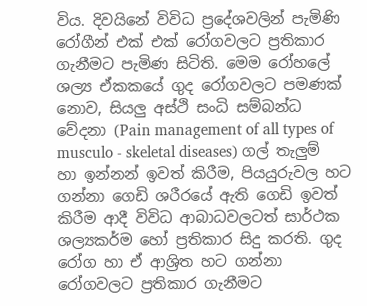විය. දිවයිනේ විවිධ ප්‍රදේශවලින් පැමිණි රෝගීන් එක් එක් රෝගවලට ප්‍රතිකාර ගැනීමට පැමිණ සිටිති. මෙම රෝහලේ ශල්‍ය ඒකකයේ ගුද රෝගවලට පමණක් නොව, සියලු අස්ථි සංධි සම්බන්ධ වේදනා (Pain management of all types of musculo - skeletal diseases) ගල් තැලුම් හා ඉන්නන් ඉවත් කිරීම, පියයුරුවල හට ගන්නා ගෙඩි ශරීරයේ ඇති ගෙඩි ඉවත් කිරීම ආදී විවිධ ආබාධවලටත් සාර්ථක ශල්‍යකර්ම හෝ ප්‍රතිකාර සිදු කරති. ගුද රෝග හා ඒ ආශ්‍රිත හට ගන්නා රෝගවලට ප්‍රතිකාර ගැනීමට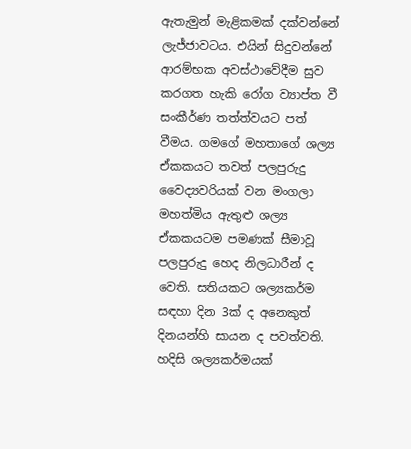ඇතැමුන් මැළිකමක් දක්වන්නේ ලැජ්ජාවටය. එයින් සිදුවන්නේ ආරම්භක අවස්ථාවේදීම සුව කරගත හැකි රෝග ව්‍යාප්ත වී සංකීර්ණ තත්ත්වයට පත් වීමය. ගමගේ මහතාගේ ශල්‍ය ඒකකයට තවත් පලපුරුදු වෛද්‍යවරියක් වන මංගලා මහත්මිය ඇතුළු ශල්‍ය ඒකකයටම පමණක් සීමාවූ පලපුරුදු හෙද නිලධාරීන් ද වෙති. සතියකට ශල්‍යකර්ම සඳහා දින 3ක් ද අනෙකුත් දිනයන්හි සායන ද පවත්වති. හදිසි ශල්‍යකර්මයක්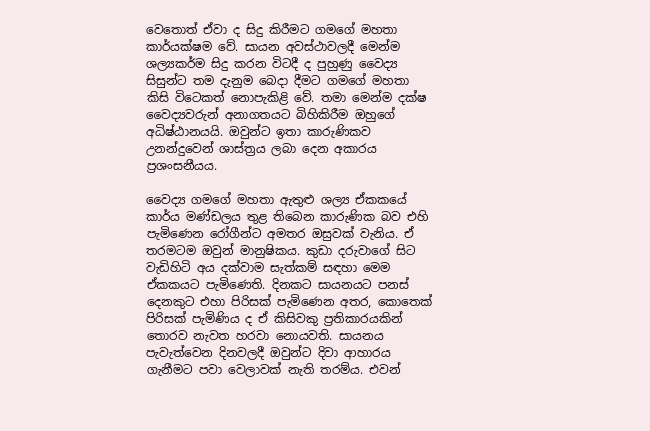වෙතොත් ඒවා ද සිදු කිරීමට ගමගේ මහතා කාර්යක්ෂම වේ. සායන අවස්ථාවලදී මෙන්ම ශල්‍යකර්ම සිදු කරන විටදී ද පුහුණු වෛද්‍ය සිසුන්ට තම දැනුම බෙදා දීමට ගමගේ මහතා කිසි විටෙකත් නොපැකිළි වේ. තමා මෙන්ම දක්ෂ වෛද්‍යවරුන් අනාගතයට බිහිකිරීම ඔහුගේ අධිෂ්ඨානයයි. ඔවුන්ට ඉතා කාරුණිකව උනන්දුවෙන් ශාස්ත්‍රය ලබා දෙන අකාරය ප්‍රශංසනීයය.

වෛද්‍ය ගමගේ මහතා ඇතුළු ශල්‍ය ඒකකයේ කාර්ය මණ්ඩලය තුළ තිබෙන කාරුණික බව එහි පැමිණෙන රෝගීන්ට අමතර ඔසුවක් වැනිය. ඒ තරමටම ඔවුන් මානුෂිකය. කුඩා දරුවාගේ සිට වැඩිහිටි අය දක්වාම සැත්කම් සඳහා මෙම ඒකකයට පැමිණෙති. දිනකට සායනයට පනස් දෙනකුට එහා පිරිසක් පැමිණෙන අතර, කොතෙක් පිරිසක් පැමිණිය ද ඒ කිසිවකු ප්‍රතිකාරයකින් තොරව නැවත හරවා නොයවති. සායනය පැවැත්වෙන දිනවලදී ඔවුන්ට දිවා ආහාරය ගැනීමට පවා වෙලාවක් නැති තරම්ය. එවන්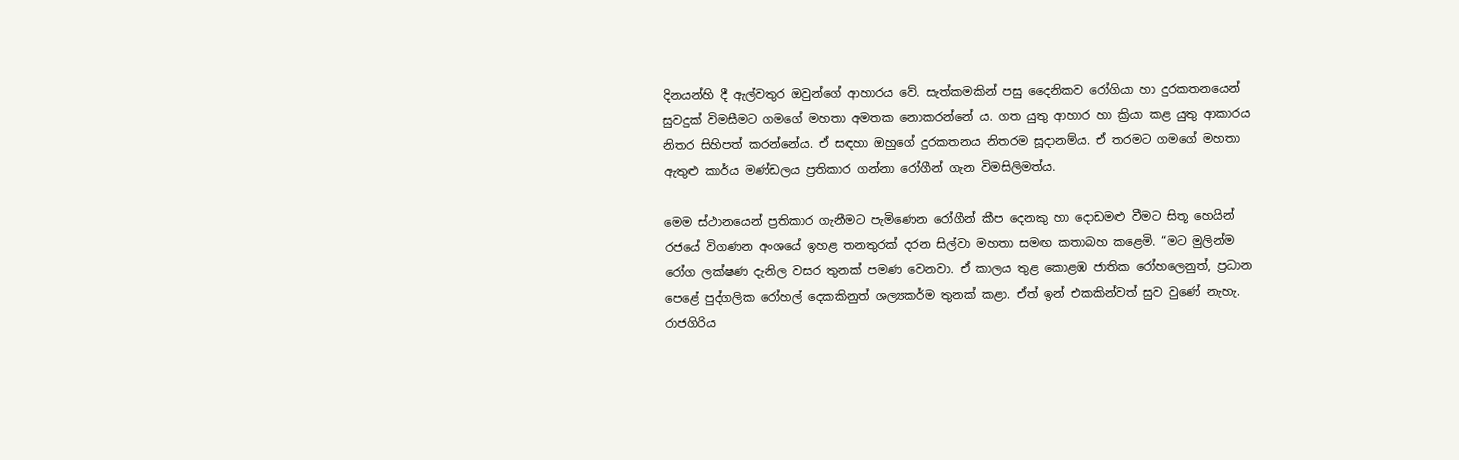දිනයන්හි දී ඇල්වතුර ඔවුන්ගේ ආහාරය වේ. සැත්කමකින් පසු දෛනිකව රෝගියා හා දුරකතනයෙන් සුවදුක් විමසීමට ගමගේ මහතා අමතක නොකරන්නේ ය. ගත යුතු ආහාර හා ක්‍රියා කළ යුතු ආකාරය නිතර සිහිපත් කරන්නේය. ඒ සඳහා ඔහුගේ දුරකතනය නිතරම සූදානම්ය. ඒ තරමට ගමගේ මහතා ඇතුළු කාර්ය මණ්ඩලය ප්‍රතිකාර ගන්නා රෝගීන් ගැන විමසිලිමත්ය.

මෙම ස්ථානයෙන් ප්‍රතිකාර ගැනීමට පැමිණෙන රෝගීන් කීප දෙනකු හා දොඩමළු වීමට සිතූ හෙයින් රජයේ විගණන අංශයේ ඉහළ තනතුරක් දරන සිල්වා මහතා සමඟ කතාබහ කළෙමි. “මට මුලින්ම රෝග ලක්ෂණ දැනිල වසර තුනක් පමණ වෙනවා. ඒ කාලය තුළ කොළඹ ජාතික රෝහලෙනුත්, ප්‍රධාන පෙළේ පුද්ගලික රෝහල් දෙකකිනුත් ශල්‍යකර්ම තුනක් කළා. ඒත් ඉන් එකකින්වත් සුව වුණේ නැහැ. රාජගිරිය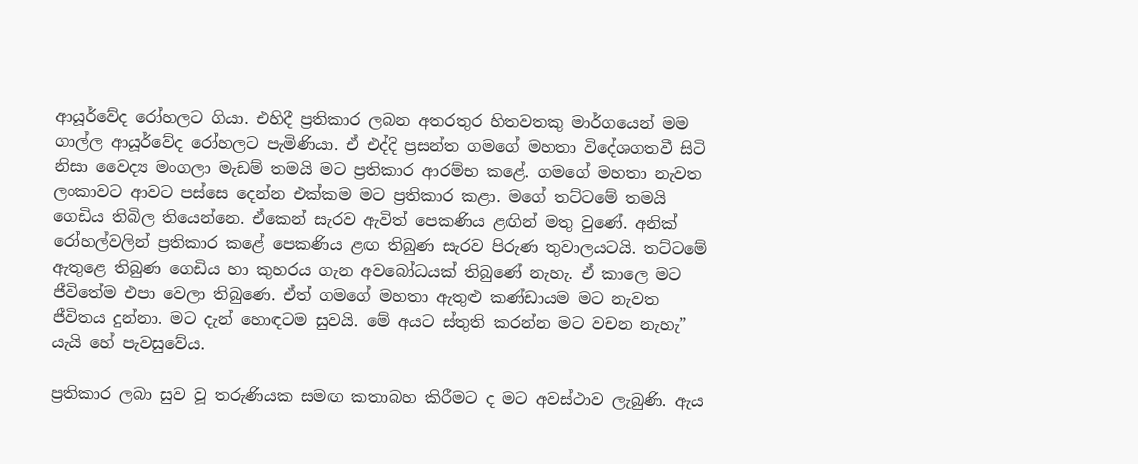ආයූර්වේද රෝහලට ගියා. එහිදී ප්‍රතිකාර ලබන අතරතුර හිතවතකු මාර්ගයෙන් මම ගාල්ල ආයූර්වේද රෝහලට පැමිණියා. ඒ එද්දි ප්‍රසන්ත ගමගේ මහතා විදේශගතවී සිටි නිසා වෛද්‍ය මංගලා මැඩම් තමයි මට ප්‍රතිකාර ආරම්භ කළේ. ගමගේ මහතා නැවත ලංකාවට ආවට පස්සෙ දෙන්න එක්කම මට ප්‍රතිකාර කළා. මගේ තට්ටමේ තමයි ගෙඩිය තිබිල තියෙන්නෙ. ඒකෙන් සැරව ඇවිත් පෙකණිය ළඟින් මතු වුණේ. අනික් රෝහල්වලින් ප්‍රතිකාර කළේ පෙකණිය ළඟ තිබුණ සැරව පිරුණ තුවාලයටයි. තට්ටමේ ඇතුළෙ තිබුණ ගෙඩිය හා කුහරය ගැන අවබෝධයක් තිබුණේ නැහැ. ඒ කාලෙ මට ජීවිතේම එපා වෙලා තිබුණෙ. ඒත් ගමගේ මහතා ඇතුළු කණ්ඩායම මට නැවත ජීවිතය දුන්නා. මට දැන් හොඳටම සුවයි. මේ අයට ස්තුති කරන්න මට වචන නැහැ” යැයි හේ පැවසුවේය.

ප්‍රතිකාර ලබා සුව වූ තරුණියක සමඟ කතාබහ කිරීමට ද මට අවස්ථාව ලැබුණි. ඇය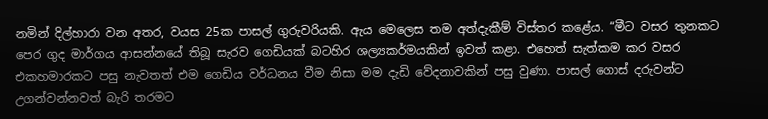නමින් දිල්හාරා වන අතර, වයස 25ක පාසල් ගුරුවරියකි. ඇය මෙලෙස තම අත්දැකීම් විස්තර කළේය. “මීට වසර තුනකට පෙර ගුද මාර්ගය ආසන්නයේ තිබූ සැරව ගෙඩියක් බටහිර ශල්‍යකර්මයකින් ඉවත් කළා. එහෙත් සැත්කම කර වසර එකහමාරකට පසු නැවතත් එම ගෙඩිය වර්ධනය වීම නිසා මම දැඩි වේදනාවකින් පසු වුණා. පාසල් ගොස් දරුවන්ට උගන්වන්නවත් බැරි තරමට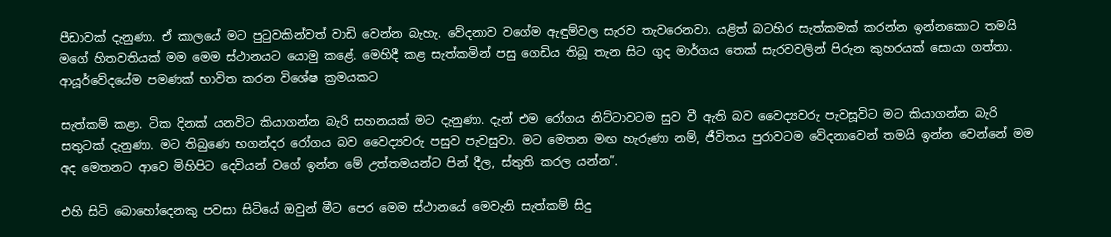පීඩාවක් දැනුණා. ඒ කාලයේ මට පුටුවකින්වත් වාඩි වෙන්න බැහැ. වේදනාව වගේම ඇඳුම්වල සැරව තැවරෙනවා. යළිත් බටහිර සැත්කමක් කරන්න ඉන්නකොට තමයි මගේ හිතවතියක් මම මෙම ස්ථානයට යොමු කළේ. මෙහිදී කළ සැත්කමින් පසු ගෙඩිය තිබූ තැන සිට ගුද මාර්ගය තෙක් සැරවවලින් පිරුන කුහරයක් සොයා ගත්තා. ආයූර්වේදයේම පමණක් භාවිත කරන විශේෂ ක්‍රමයකට

සැත්කම් කළා. ටික දිනක් යනවිට කියාගන්න බැරි සහනයක් මට දැනුණා. දැන් එම රෝගය නිට්ටාවටම සුව වී ඇති බව වෛද්‍යවරු පැවසූවිට මට කියාගන්න බැරි සතුටක් දැනුණා. මට තිබුණෙ භගන්දර රෝගය බව වෛද්‍යවරු පසුව පැවසුවා. මට මෙතන මඟ හැරුණා නම්, ජීවිතය පුරාවටම වේදනාවෙන් තමයි ඉන්න වෙන්නේ මම අද මෙතනට ආවෙ මිහිපිට දෙවියන් වගේ ඉන්න මේ උත්තමයන්ට පින් දීල, ස්තුති කරල යන්න”.

එහි සිටි බොහෝදෙනකු පවසා සිටියේ ඔවුන් මීට පෙර මෙම ස්ථානයේ මෙවැනි සැත්කම් සිදු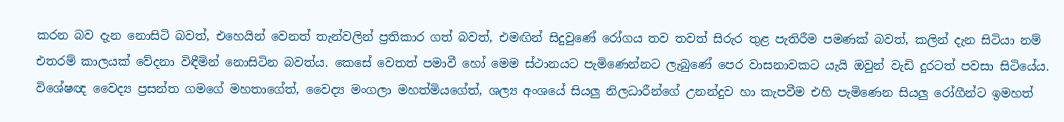කරන බව දැන නොසිටි බවත්, එහෙයින් වෙනත් තැන්වලින් ප්‍රතිකාර ගත් බවත්, එමඟින් සිදුවුණේ රෝගය තව තවත් සිරුර තුළ පැතිරීම පමණක් බවත්, කලින් දැන සිටියා නම් එතරම් කාලයක් වේදනා විඳීමින් නොසිටින බවත්ය. කෙසේ වෙතත් පමාවී හෝ මෙම ස්ථානයට පැමිණෙන්නට ලැබුණේ පෙර වාසනාවකට යැයි ඔවුන් වැඩි දුරටත් පවසා සිටියේය. විශේෂඥ වෛද්‍ය ප්‍රසන්ත ගමගේ මහතාගේත්, වෛද්‍ය මංගලා මහත්මියගේත්, ශල්‍ය අංශයේ සියලු නිලධාරීන්ගේ උනන්දුව හා කැපවීම එහි පැමිණෙන සියලු රෝගීන්ට ඉමහත්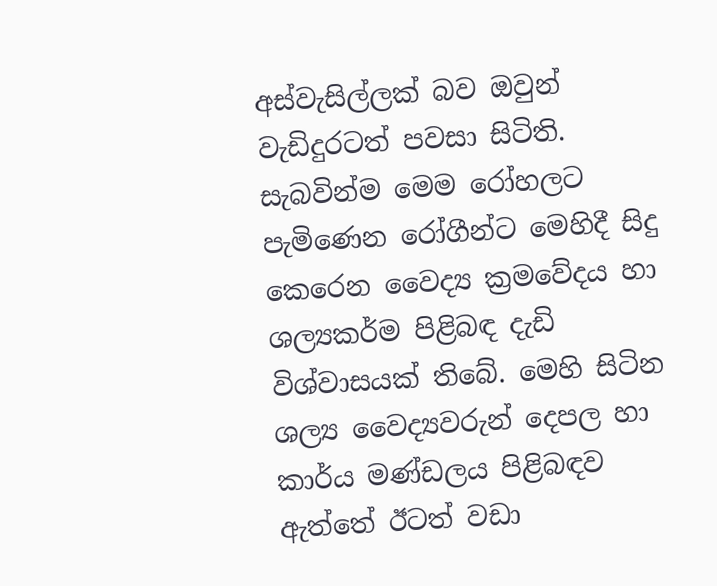අස්වැසිල්ලක් බව ඔවුන් වැඩිදුරටත් පවසා සිටිති. සැබවින්ම මෙම රෝහලට පැමිණෙන රෝගීන්ට මෙහිදී සිදු කෙරෙන වෛද්‍ය ක්‍රමවේදය හා ශල්‍යකර්ම පිළිබඳ දැඩි විශ්වාසයක් තිබේ. මෙහි සිටින ශල්‍ය වෛද්‍යවරුන් දෙපල හා කාර්ය මණ්ඩලය පිළිබඳව ඇත්තේ ඊටත් වඩා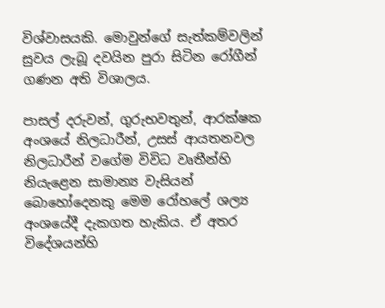විශ්වාසයකි. මොවුන්ගේ සැත්කම්වලින් සුවය ලැබූ දවයින පුරා සිටින රෝගීන් ගණන අති විශාලය.

පාසල් දරුවන්, ගුරුභවතුන්, ආරක්ෂක අංශයේ නිලධාරීන්, උසස් ආයතනවල නිලධාරීන් වගේම විවිධ වෘතීන්හි නියැළෙන සාමාන්‍ය වැසියන් බොහෝදෙනකු මෙම රෝහලේ ශල්‍ය අංශයේදී දැකගත හැකිය. ඒ අතර විදේශයන්හි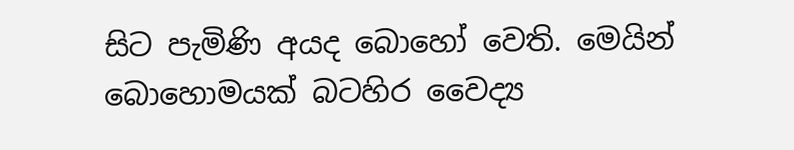සිට පැමිණි අයද බොහෝ වෙති. මෙයින් බොහොමයක් බටහිර වෛද්‍ය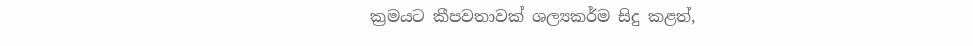ක්‍රමයට කීපවතාවක් ශල්‍යකර්ම සිදු කළත්,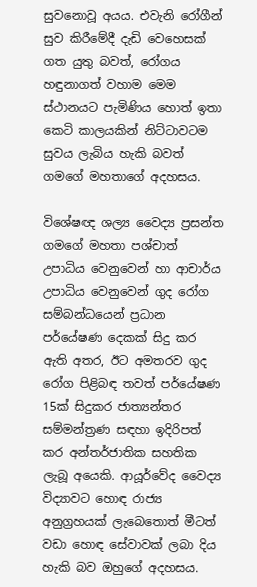සුවනොවූ අයය. එවැනි රෝගීන් සුව කිරීමේදී දැඩි වෙහෙසක් ගත යුතු බවත්, රෝගය හඳුනාගත් වහාම මෙම ස්ථානයට පැමිණිය හොත් ඉතා කෙටි කාලයකින් නිට්ටාවටම සුවය ලැබිය හැකි බවත් ගමගේ මහතාගේ අදහසය.

විශේෂඥ ශල්‍ය වෛද්‍ය ප්‍රසන්ත ගමගේ මහතා පශ්චාත් උපාධිය වෙනුවෙන් හා ආචාර්ය උපාධිය වෙනුවෙන් ගුද රෝග සම්බන්ධයෙන් ප්‍රධාන පර්යේෂණ දෙකක් සිදු කර ඇති අතර, ඊට අමතරව ගුද රෝග පිළිබඳ තවත් පර්යේෂණ 15ක් සිදුකර ජාත්‍යන්තර සම්මන්ත්‍රණ සඳහා ඉදිරිපත් කර අන්තර්ජාතික සහතික ලැබූ අයෙකි. ආයූර්වේද වෛද්‍ය විද්‍යාවට හොඳ රාජ්‍ය අනුග්‍රහයක් ලැබෙතොත් මීටත් වඩා හොඳ සේවාවක් ලබා දිය හැකි බව ඔහුගේ අදහසය.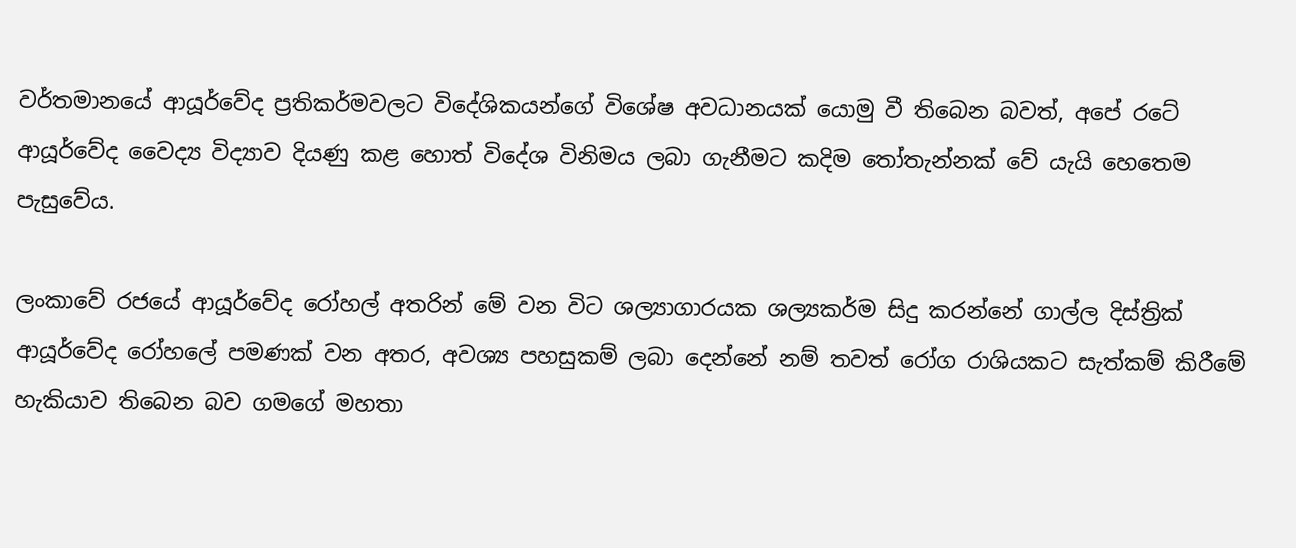වර්තමානයේ ආයූර්වේද ප්‍රතිකර්මවලට විදේශිකයන්ගේ විශේෂ අවධානයක් යොමු වී තිබෙන බවත්, අපේ රටේ ආයූර්වේද වෛද්‍ය විද්‍යාව දියණු කළ හොත් විදේශ විනිමය ලබා ගැනීමට කදිම තෝතැන්නක් වේ යැයි හෙතෙම පැසුවේය.

ලංකාවේ රජයේ ආයූර්වේද රෝහල් අතරින් මේ වන විට ශල්‍යාගාරයක ශල්‍යකර්ම සිදු කරන්නේ ගාල්ල දිස්ත්‍රික් ආයූර්වේද රෝහලේ පමණක් වන අතර, අවශ්‍ය පහසුකම් ලබා දෙන්නේ නම් තවත් රෝග රාශියකට සැත්කම් කිරීමේ හැකියාව තිබෙන බව ගමගේ මහතා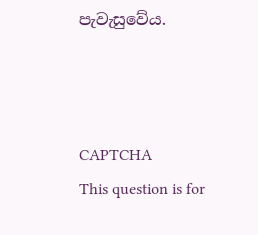පැවැසුවේය.



CAPTCHA
This question is for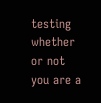testing whether or not you are a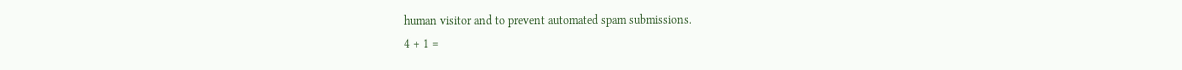human visitor and to prevent automated spam submissions.
4 + 1 =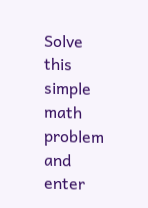Solve this simple math problem and enter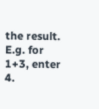the result. E.g. for 1+3, enter 4.